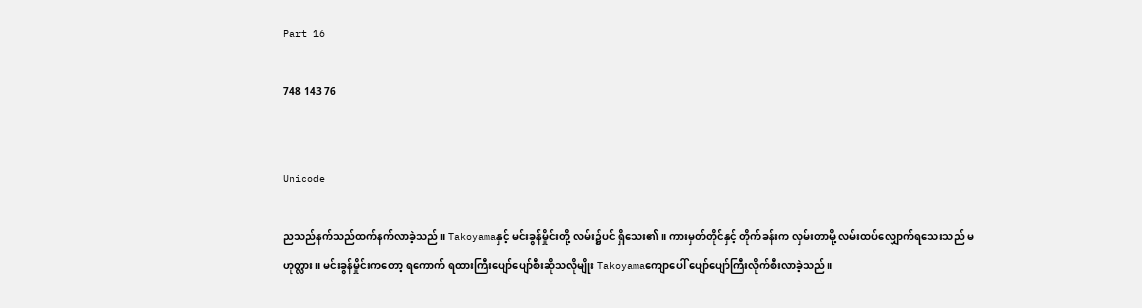Part 16

748 143 76


Unicode

ညသည်နက်သည်ထက်နက်လာခဲ့သည်။ Takoyamaနှင့် မင်းခွန်မှိုင်းတို့ လမ်း၌ပင် ရှိသေး၏။ ကားမှတ်တိုင်နှင့် တိုက်ခန်းက လှမ်းတာမို့ လမ်းထပ်လျှောက်ရသေးသည် မဟုတ္လား။ မင်းခွန်မှိုင်းကတော့ ရကောက် ရထားကြီးပျော်ပျော်စီးဆိုသလိုမျိုး Takoyamaကျောပေါ် ပျော်ပျော်ကြီးလိုက်စီးလာခဲ့သည်။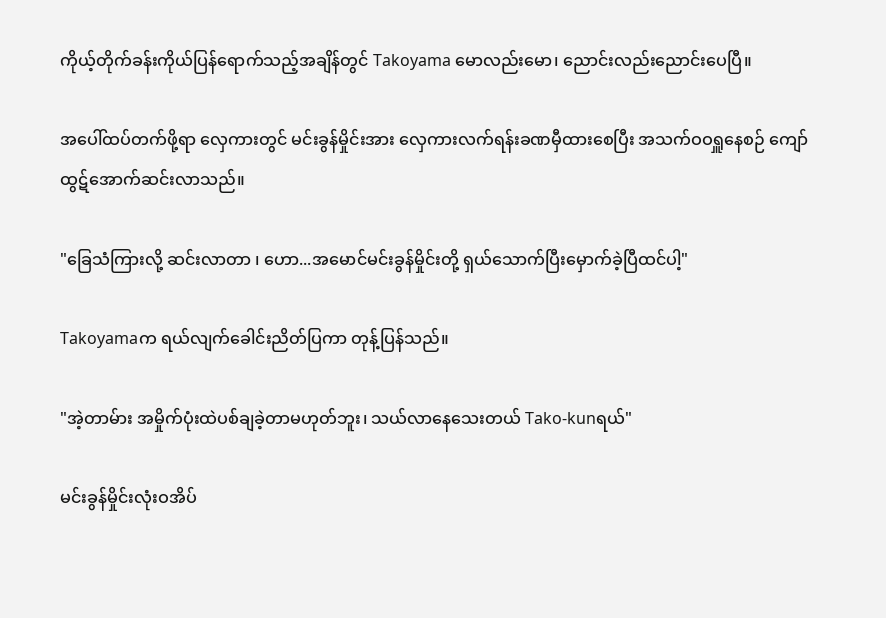ကိုယ့်တိုက်ခန်းကိုယ်ပြန်ရောက်သည့်အချိန်တွင် Takoyama မောလည်းမော၊ ညောင်းလည်းညောင်းပေပြီ။

အပေါ်ထပ်တက်ဖို့ရာ လှေကားတွင် မင်းခွန်မှိုင်းအား လှေကားလက်ရန်းခဏမှီထားစေပြီး အသက်ဝဝရှူနေစဉ် ကျော်ထွဋ်အောက်ဆင်းလာသည်။

"ခြေသံကြားလို့ ဆင်းလာတာ ၊ ဟော...အမောင်မင်းခွန်မှိုင်းတို့ ရှယ်သောက်ပြီးမှောက်ခဲ့ပြီထင်ပါ့"

Takoyamaက ရယ်လျက်ခေါင်းညိတ်ပြကာ တုန့်ပြန်သည်။

"အဲ့တာမ်ား အမှိုက်ပုံးထဲပစ်ချခဲ့တာမဟုတ်ဘူး၊ သယ်လာနေသေးတယ် Tako-kunရယ်"

မင်းခွန်မှိုင်းလုံးဝအိပ်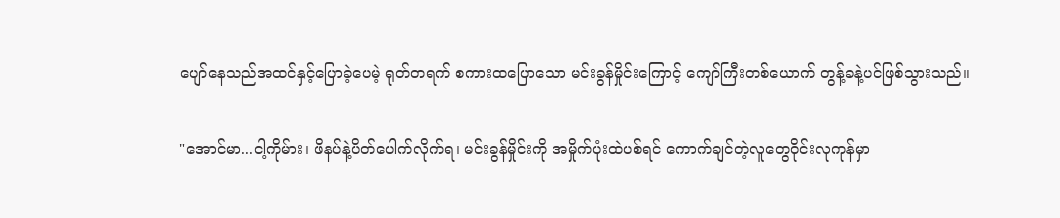ပျော်နေသည်အထင်နှင့်ပြောခဲ့ပေမဲ့ ရုတ်တရက် စကားထပြောသော မင်းခွန်မှိုင်းကြောင့် ကျော်ကြီးတစ်ယောက် တွန့်ခနဲ့ပင်ဖြစ်သွားသည်။

"အောင်မာ...ငါ့ကိုမ်ား၊ ဖိနပ်နဲ့ပိတ်ပေါက်လိုက်ရ၊ မင်းခွန်မှိုင်းကို အမှိုက်ပုံးထဲပစ်ရင် ကောက်ချင်တဲ့လူတွေဝိုင်းလုကုန်မှာ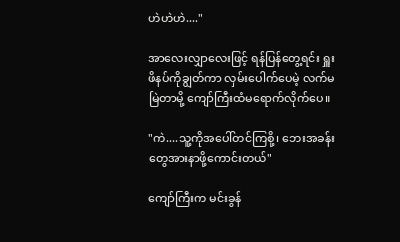ဟဲဟဲဟဲ...."

အာလေးလျှာလေးဖြင့် ရန်ပြန်တွေ့ရင်း ရှူးဖိနပ်ကိုချွတ်ကာ လှမ်းပေါက်ပေမဲ့ လက်မမြဲတာမို့ ကျော်ကြီးထံမရောက်လိုက်ပေ။

"ကဲ....သူ့ကိုအပေါ်တင်ကြစို့၊ ဘေးအခန်းတွေအားနာဖို့ကောင်းတယ်"

ကျော်ကြီးက မင်းခွန်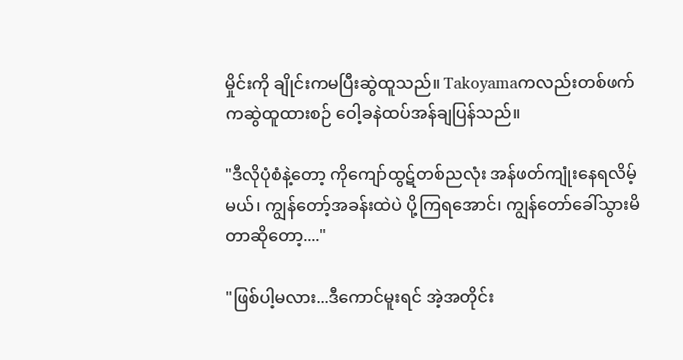မှိုင်းကို ချိုင်းကမပြီးဆွဲထူသည်။ Takoyamaကလည်းတစ်ဖက်ကဆွဲထူထားစဉ် ဝေါ့ခနဲထပ်အန်ချပြန်သည်။

"ဒီလိုပုံစံနဲ့တော့ ကိုကျော်ထွဋ်တစ်ညလုံး အန်ဖတ်ကျုံးနေရလိမ့်မယ်၊ ကျွန်တော့်အခန်းထဲပဲ ပို့ကြရအောင်၊ ကျွန်တော်ခေါ်သွားမိတာဆိုတော့...."

"ဖြစ်ပါ့မလား...ဒီကောင်မူးရင် အဲ့အတိုင်း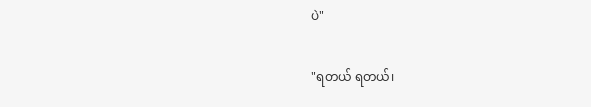ပဲ"

"ရတယ် ရတယ်၊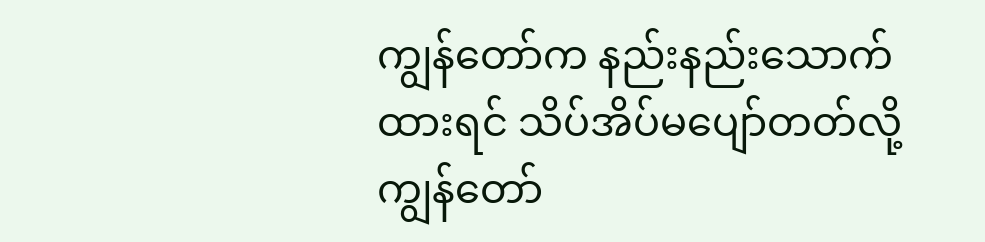ကျွန်တော်က နည်းနည်းသောက်ထားရင် သိပ်အိပ်မပျော်တတ်လို့ ကျွန်တော်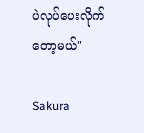ပဲလုပ်ပေးလိုက်တော့မယ်"

Sakura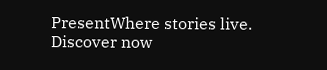PresentWhere stories live. Discover now